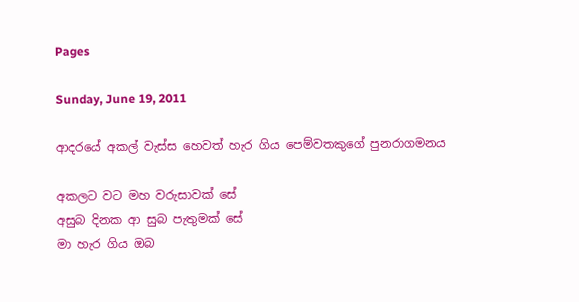Pages

Sunday, June 19, 2011

ආදරයේ අකල් වැස්ස හෙවත් හැර ගිය පෙම්වතකුගේ පුනරාගමනය

අකලට වට මහ වරුසාවක් සේ
අසුබ දිනක ආ සුබ පැතුමක් සේ
මා හැර ගිය ඔබ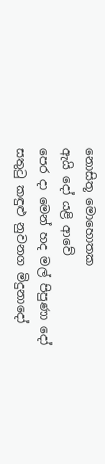නොසිතූ මොහොතක
ඇයි දෝ යළි ආවේ
පෙර දා මෙන් හද මල් පිපුණා දෝ
සතුටු කඳුළු නුවනග මිදුනාදෝ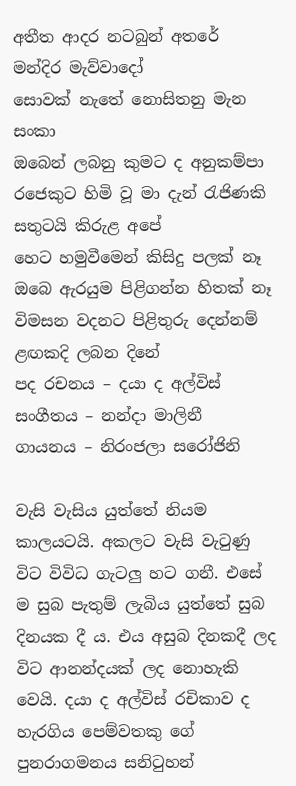අතීත ආදර නටබුන් අතරේ
මන්දිර මැව්වාදෝ
සොවක් නැතේ නොසිතනු මැන සංකා
ඔබෙන් ලබනු කුමට ද අනුකම්පා
රජෙකුට හිමි වූ මා දැන් රැජිණකි
සතුටයි කිරුළ අපේ
හෙට හමුවීමෙන් කිසිදු පලක් නෑ
ඔබෙ ඇරයුම පිළිගන්න හිතක් නෑ
විමසන වදනට පිළිතුරු දෙන්නම්
ළඟකදි ලබන දිනේ
පද රචනය – දයා ද අල්විස්
සංගීතය – නන්දා මාලිනී
ගායනය – නිරංජලා සරෝජිනි

වැසි වැසිය යුත්තේ නියම කාලයටයි. අකලට වැසි වැටුණු විට විවිධ ගැටලු හට ගනී. එසේ ම සුබ පැතුම් ලැබිය යුත්තේ සුබ දිනයක දී ය. එය අසුබ දිනකදී ලද විට ආනන්දයක් ලද නොහැකි වෙයි. දයා ද අල්විස් රචිකාව ද හැරගිය පෙම්වතකු ගේ පුනරාගමනය සනිටුහන්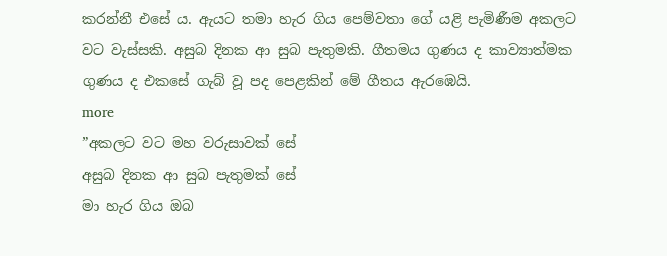කරන්නී එසේ ය. ඇයට තමා හැර ගිය පෙම්වතා ගේ යළි පැමිණීම අකලට වට වැස්සකි. අසුබ දිනක ආ සුබ පැතුමකි. ගීතමය ගුණය ද කාව්‍යාත්මක ගුණය ද එකසේ ගැබ් වූ පද පෙළකින් මේ ගීතය ඇරඹෙයි.
more
”අකලට වට මහ වරුසාවක් සේ
අසුබ දිනක ආ සුබ පැතුමක් සේ
මා හැර ගිය ඔබ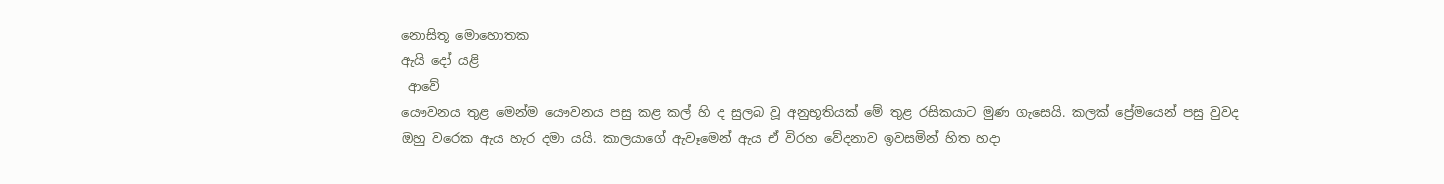නොසිතූ මොහොතක
ඇයි දෝ යළි
 ආවේ
යෞවනය තුළ මෙන්ම යෞවනය පසු කළ කල් හි ද සුලබ වූ අනුභූතියක් මේ තුළ රසිකයාට මුණ ගැසෙයි. කලක් ප්‍රේමයෙන් පසු වුවද ඔහු වරෙක ඇය හැර දමා යයි. කාලයාගේ ඇවෑමෙන් ඇය ඒ විරහ වේදනාව ඉවසමින් හිත හදා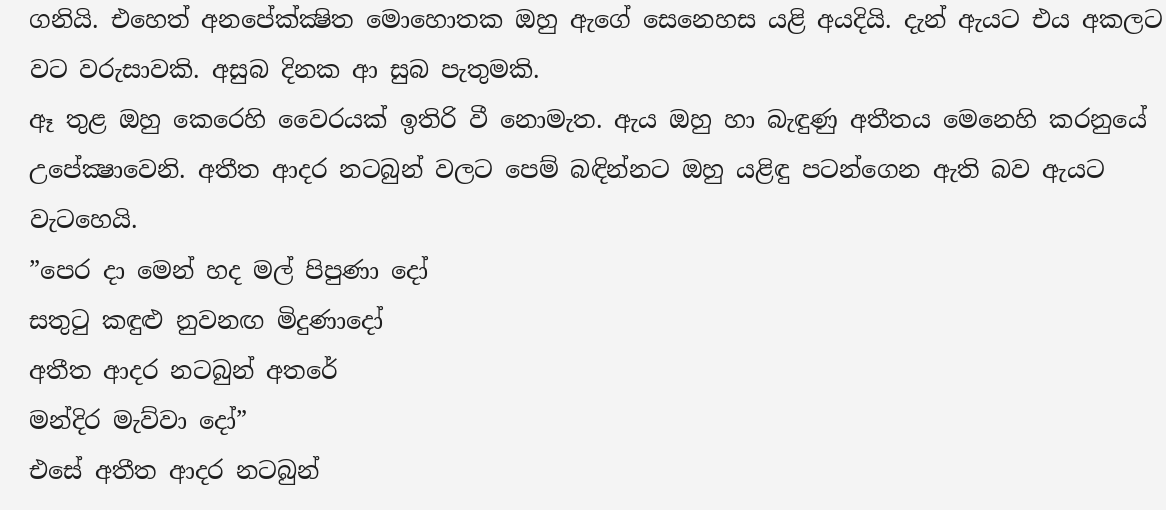ගනියි. එහෙත් අනපේක්ක්‍ෂිත මොහොතක ඔහු ඇගේ සෙනෙහස යළි අයදියි. දැන් ඇයට එය අකලට වට වරුසාවකි. අසුබ දිනක ආ සුබ පැතුමකි.
ඈ තුළ ඔහු කෙරෙහි වෛරයක් ඉතිරි වී නොමැත. ඇය ඔහු හා බැඳුණු අතීතය මෙනෙහි කරනුයේ උපේක්‍ෂාවෙනි. අතීත ආදර නටබුන් වලට පෙම් බඳින්නට ඔහු යළිඳු පටන්ගෙන ඇති බව ඇයට වැටහෙයි.
”පෙර දා මෙන් හද මල් පිපුණා දෝ
සතුටු කඳුළු නුවනඟ මිදුණාදෝ
අතීත ආදර නටබුන් අතරේ
මන්දිර මැව්වා දෝ”
එසේ අතීත ආදර නටබුන්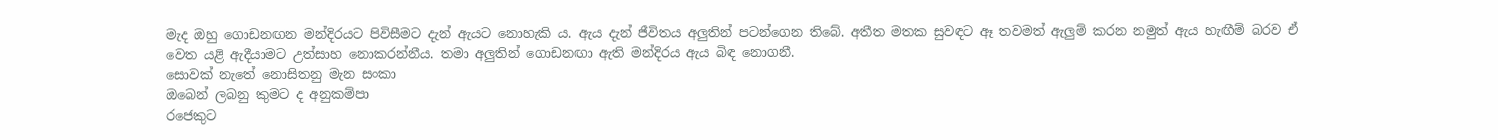මැද ඔහු ගොඩනඟන මන්දිරයට පිවිසීමට දැන් ඇයට නොහැකි ය. ඇය දැන් ජීවිතය අලුතින් පටන්ගෙන තිබේ. අතීත මතක සුවඳට ඈ තවමත් ඇලුම් කරන නමුත් ඇය හැඟීම් බරව ඒ වෙත යළි ඇදීයාමට උත්සාහ නොකරන්නීය. තමා අලුතින් ගොඩනඟා ඇති මන්දිරය ඇය බිඳ නොගනී.
සොවක් නැතේ නොසිතනු මැන සංකා
ඔබෙන් ලබනු කුමට ද අනුකම්පා
රජෙකුට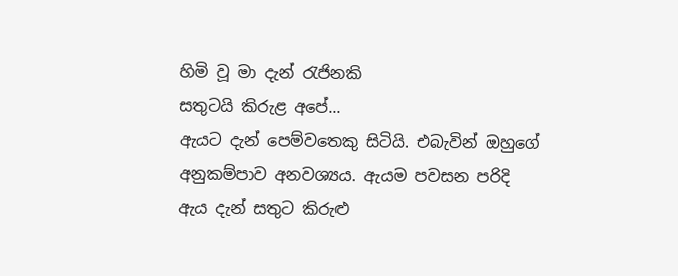හිමි වූ මා දැන් රැජිනකි
සතුටයි කිරුළ අපේ...
ඇයට දැන් පෙම්වතෙකු සිටියි. එබැවින් ඔහුගේ අනුකම්පාව අනවශ්‍යය. ඇයම පවසන පරිදි ඇය දැන් සතුට කිරුළු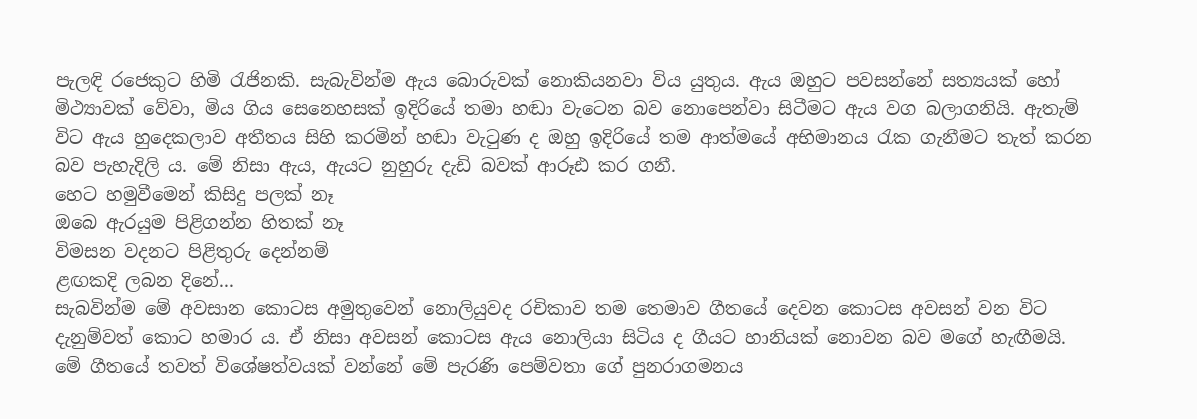පැලඳි රජෙකුට හිමි රැජිනකි. සැබැවින්ම ඇය බොරුවක් නොකියනවා විය යුතුය. ඇය ඔහුට පවසන්නේ සත්‍යයක් හෝ මිථ්‍යාවක් වේවා, මිය ගිය සෙනෙහසක් ඉදිරියේ තමා හඬා වැටෙන බව නොපෙන්වා සිටීමට ඇය වග බලාගනියි. ඇතැම් විට ඇය හුදෙකලාව අතීතය සිහි කරමින් හඬා වැටුණ ද ඔහු ඉදිරියේ තම ආත්මයේ අභිමානය රැක ගැනීමට තැත් කරන බව පැහැදිලි ය. මේ නිසා ඇය, ඇයට නුහුරු දැඩි බවක් ආරූඪ කර ගනී.
හෙට හමුවීමෙන් කිසිදු පලක් නෑ
ඔබෙ ඇරයුම පිළිගන්න හිතක් නෑ
විමසන වදනට පිළිතුරු දෙන්නම්
ළඟකදි ලබන දිනේ...
සැබවින්ම මේ අවසාන කොටස අමුතුවෙන් නොලියුවද රචිකාව තම තෙමාව ගීතයේ දෙවන කොටස අවසන් වන විට දැනුම්වත් කොට හමාර ය. ඒ නිසා අවසන් කොටස ඇය නොලියා සිටිය ද ගීයට හානියක් නොවන බව මගේ හැඟීමයි.
මේ ගීතයේ තවත් විශේෂත්වයක් වන්නේ මේ පැරණි පෙම්වතා ගේ පුනරාගමනය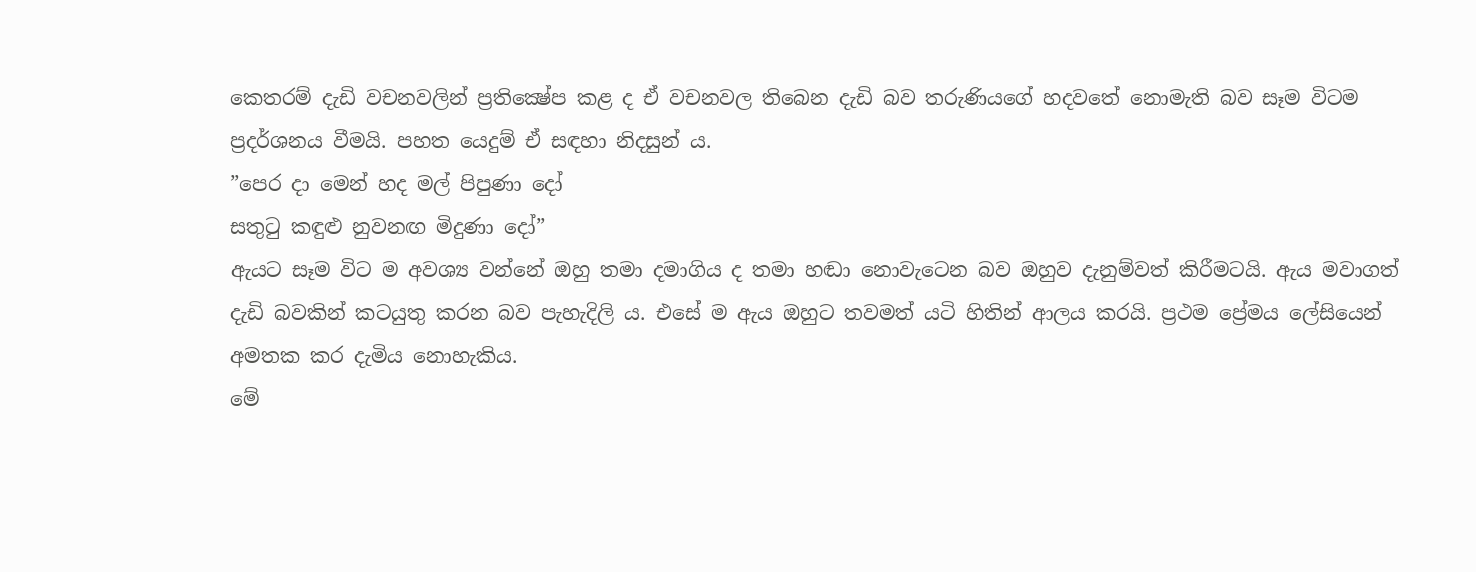කෙතරම් දැඩි වචනවලින් ප්‍රතික්‍ෂේප කළ ද ඒ වචනවල තිබෙන දැඩි බව තරුණියගේ හදවතේ නොමැති බව සෑම විටම ප්‍රදර්ශනය වීමයි. පහත යෙදුම් ඒ සඳහා නිදසුන් ය.
”පෙර දා මෙන් හද මල් පිපුණා දෝ
සතුටු කඳුළු නුවනඟ මිදුණා දෝ”
ඇයට සෑම විට ම අවශ්‍ය වන්නේ ඔහු තමා දමාගිය ද තමා හඬා නොවැටෙන බව ඔහුව දැනුම්වත් කිරීමටයි. ඇය මවාගත් දැඩි බවකින් කටයුතු කරන බව පැහැදිලි ය. එසේ ම ඇය ඔහුට තවමත් යටි හිතින් ආලය කරයි. ප්‍රථම ප්‍රේමය ලේසියෙන් අමතක කර දැමිය නොහැකිය.
මේ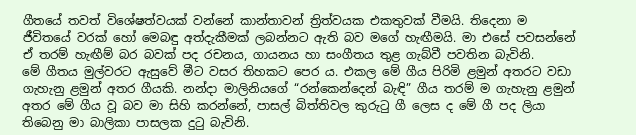ගීතයේ තවත් විශේෂත්වයක් වන්නේ කාන්තාවන් ත්‍රිත්වයක එකතුවක් වීමයි. තිදෙනා ම ජීවිතයේ වරක් හෝ මෙබඳු අත්දැකීමක් ලබන්නට ඇති බව මගේ හැඟීමයි. මා එසේ පවසන්නේ ඒ තරම් හැඟීම් බර බවක් පද රචනය, ගායනය හා සංගීතය තුළ ගැබ්වී පවතින බැවිනි.
මේ ගීතය මුල්වරට ඇසුවේ මීට වසර තිහකට පෙර ය. එකල මේ ගීය පිරිමි ළමුන් අතරට වඩා ගැහැනු ළමුන් අතර ගීයකි. නන්දා මාලිනියගේ “රන්කෙන්දෙන් බැඳි” ගීය තරම් ම ගැහැනු ළමුන් අතර මේ ගීය වූ බව මා සිහි කරන්නේ, පාසල් බිත්තිවල කුරුටු ගී ලෙස ද මේ ගී පද ලියා තිබෙනු මා බාලිකා පාසලක දුටු බැවිනි.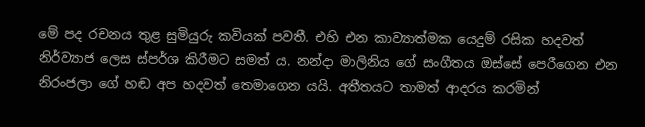මේ පද රචනය තුළ සුමියුරු කවියක් පවතී. එහි එන කාව්‍යාත්මක යෙදුම් රසික හදවත් නිර්ව්‍යාජ ලෙස ස්පර්ශ කිරීමට සමත් ය. නන්දා මාලිනිය ගේ සංගීතය ඔස්සේ පෙරීගෙන එන නිරංජලා ගේ හඬ අප හදවත් තෙමාගෙන යයි. අතීතයට තාමත් ආදරය කරමින්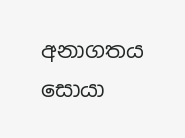අනාගතය සොයා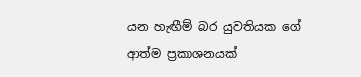යන හැඟීම් බර යුවතියක ගේ ආත්ම ප්‍රකාශනයක්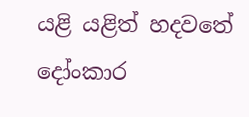යළි යළිත් හදවතේ දෝංකාර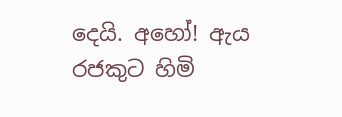දෙයි. අහෝ! ඇය රජකුට හිමි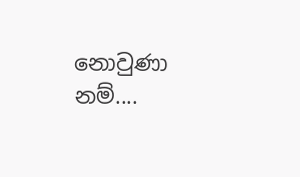නොවුණා නම්....